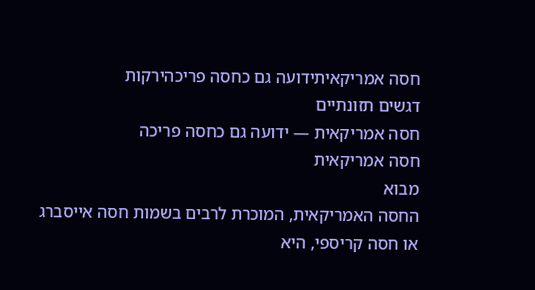חסה אמריקאיתידועה גם כחסה פריכהירקות
דגשים תזונתיים
חסה אמריקאית — ידועה גם כחסה פריכה
חסה אמריקאית
מבוא
החסה האמריקאית, המוכרת לרבים בשמות חסה אייסברג או חסה קריספי, היא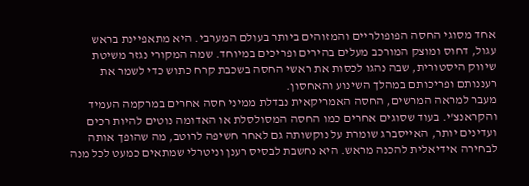אחד מסוגי החסה הפופולריים והמזוהים ביותר בעולם המערבי. היא מתאפיינת בראש עגול, דחוס ומוצק המורכב מעלים בהירים ופריכים במיוחד. שמה המקורי נגזר משיטת שיווק היסטורית, שבה נהגו לכסות את ראשי החסה בשכבת קרח כתוש כדי לשמר את רעננותם ופריכותם במהלך השינוע והאחסון.
מעבר למראה המרשים, החסה האמריקאית נבדלת ממיני חסה אחרים במרקמה העמיד והקראנצ'י. בעוד שסוגים אחרים כמו החסה המסולסלת או האדומה נוטים להיות רכים ועדינים יותר, האייסברג שומרת על נוקשותה גם לאחר חשיפה לרוטב, מה שהופך אותה לבחירה אידיאלית להכנה מראש. היא נחשבת לבסיס רענן וניטרלי שמתאים כמעט לכל מנה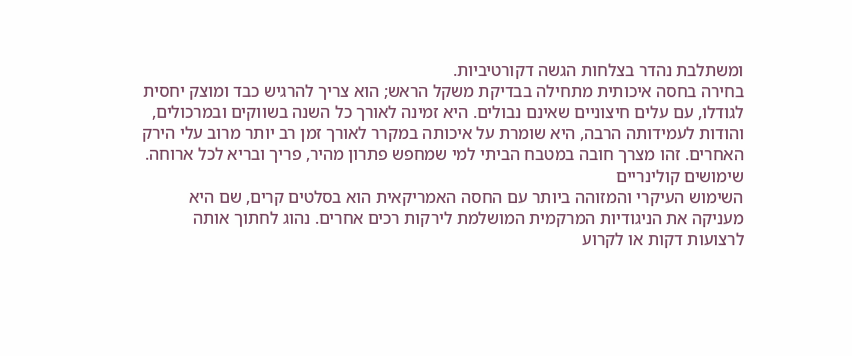ומשתלבת נהדר בצלחות הגשה דקורטיביות.
בחירה בחסה איכותית מתחילה בבדיקת משקל הראש; הוא צריך להרגיש כבד ומוצק יחסית לגודלו, עם עלים חיצוניים שאינם נבולים. היא זמינה לאורך כל השנה בשווקים ובמרכולים, והודות לעמידותה הרבה, היא שומרת על איכותה במקרר לאורך זמן רב יותר מרוב עלי הירק האחרים. זהו מצרך חובה במטבח הביתי למי שמחפש פתרון מהיר, פריך ובריא לכל ארוחה.
שימושים קולינריים
השימוש העיקרי והמזוהה ביותר עם החסה האמריקאית הוא בסלטים קרים, שם היא מעניקה את הניגודיות המרקמית המושלמת לירקות רכים אחרים. נהוג לחתוך אותה לרצועות דקות או לקרוע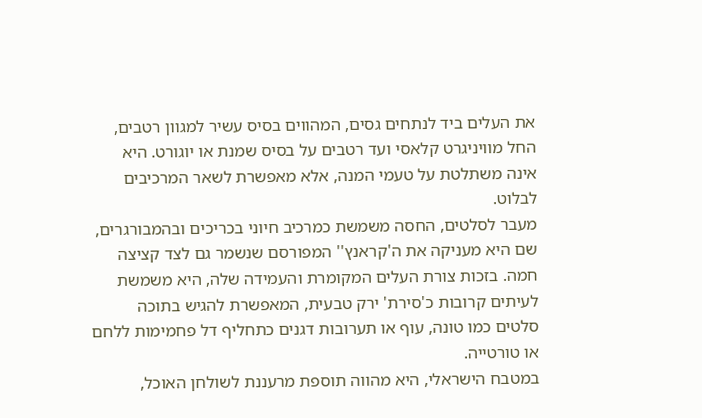את העלים ביד לנתחים גסים, המהווים בסיס עשיר למגוון רטבים, החל מוויניגרט קלאסי ועד רטבים על בסיס שמנת או יוגורט. היא אינה משתלטת על טעמי המנה, אלא מאפשרת לשאר המרכיבים לבלוט.
מעבר לסלטים, החסה משמשת כמרכיב חיוני בכריכים ובהמבורגרים, שם היא מעניקה את ה'קראנץ'' המפורסם שנשמר גם לצד קציצה חמה. בזכות צורת העלים המקומרת והעמידה שלה, היא משמשת לעיתים קרובות כ'סירת' ירק טבעית, המאפשרת להגיש בתוכה סלטים כמו טונה, עוף או תערובות דגנים כתחליף דל פחמימות ללחם או טורטייה.
במטבח הישראלי, היא מהווה תוספת מרעננת לשולחן האוכל,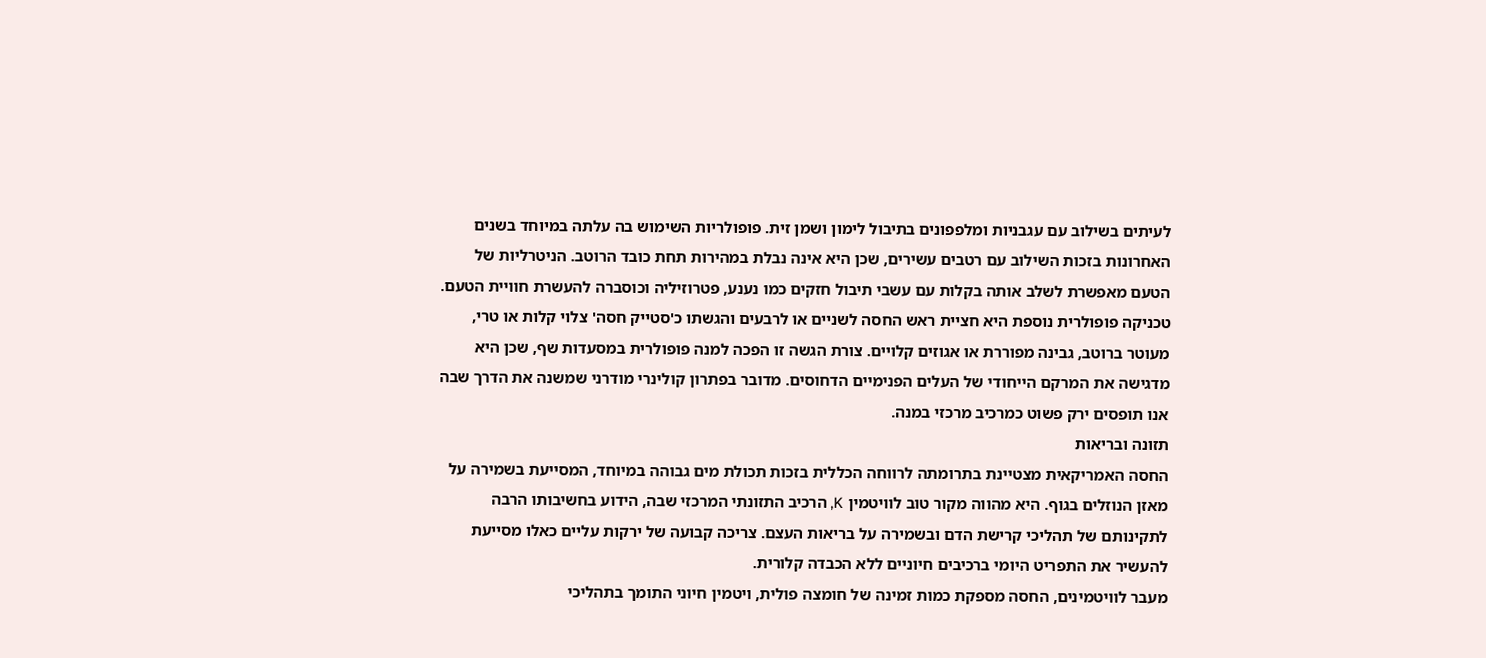לעיתים בשילוב עם עגבניות ומלפפונים בתיבול לימון ושמן זית. פופולריות השימוש בה עלתה במיוחד בשנים האחרונות בזכות השילוב עם רטבים עשירים, שכן היא אינה נבלת במהירות תחת כובד הרוטב. הניטרליות של הטעם מאפשרת לשלב אותה בקלות עם עשבי תיבול חזקים כמו נענע, פטרוזיליה וכוסברה להעשרת חוויית הטעם.
טכניקה פופולרית נוספת היא חציית ראש החסה לשניים או לרבעים והגשתו כ'סטייק חסה' צלוי קלות או טרי, מעוטר ברוטב, גבינה מפוררת או אגוזים קלויים. צורת הגשה זו הפכה למנה פופולרית במסעדות שף, שכן היא מדגישה את המרקם הייחודי של העלים הפנימיים הדחוסים. מדובר בפתרון קולינרי מודרני שמשנה את הדרך שבה אנו תופסים ירק פשוט כמרכיב מרכזי במנה.
תזונה ובריאות
החסה האמריקאית מצטיינת בתרומתה לרווחה הכללית בזכות תכולת מים גבוהה במיוחד, המסייעת בשמירה על מאזן הנוזלים בגוף. היא מהווה מקור טוב לוויטמין K, הרכיב התזונתי המרכזי שבה, הידוע בחשיבותו הרבה לתקינותם של תהליכי קרישת הדם ובשמירה על בריאות העצם. צריכה קבועה של ירקות עליים כאלו מסייעת להעשיר את התפריט היומי ברכיבים חיוניים ללא הכבדה קלורית.
מעבר לוויטמינים, החסה מספקת כמות זמינה של חומצה פולית, ויטמין חיוני התומך בתהליכי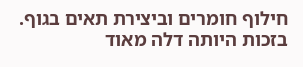חילוף חומרים וביצירת תאים בגוף. בזכות היותה דלה מאוד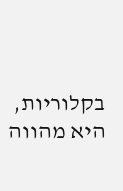בקלוריות, היא מהווה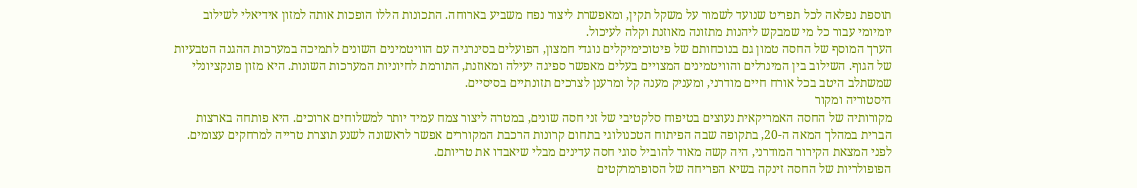תוספת נפלאה לכל תפריט שנועד לשמור על משקל תקין, ומאפשרת ליצור נפח משביע בארוחה. התכונות הללו הופכות אותה למזון אידיאלי לשילוב יומיומי עבור כל מי שמבקש ליהנות מתזונה מאוזנת וקלה לעיכול.
הערך המוסף של החסה טמון גם בנוכחותם של פיטוכימיקלים נוגדי חמצון, הפועלים בסינרגיה עם הוויטמינים השונים לתמיכה במערכות ההגנה הטבעיות של הגוף. השילוב בין המינרלים והוויטמינים המצויים בעלים מאפשר ספיגה יעילה ומאוזנת, התורמת לחיוניות המערכות השונות. היא מזון פונקציונלי שמשתלב היטב בכל אורח חיים מודרני, ומעניק מענה קל ומרענן לצרכים תזונתיים בסיסיים.
היסטוריה ומקור
מקורותיה של החסה האמריקאית נעוצים בטיפוח סלקטיבי של זני חסה שונים, במטרה ליצור צמח עמיד יותר למשלוחים ארוכים. היא פותחה בארצות הברית במהלך המאה ה-20, בתקופה שבה הפיתוח הטכנולוגי בתחום קרונות הרכבת המקוררים אפשר לראשונה לשנע תוצרת טרייה למרחקים עצומים. לפני המצאת הקירור המודרני, היה קשה מאוד להוביל סוגי חסה עדינים מבלי שיאבדו את טריותם.
הפופולריות של החסה זינקה בשיא הפריחה של הסופרמרקטים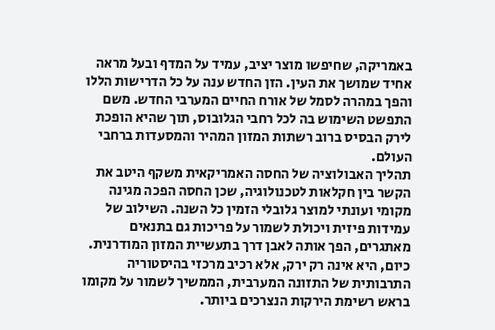באמריקה, שחיפשו מוצר יציב, עמיד על המדף ובעל מראה אחיד שמושך את העין. הזן החדש ענה על כל הדרישות הללו והפך במהרה לסמל של אורח החיים המערבי החדש. משם התפשט השימוש בה לכל רחבי הגלובוס, תוך שהיא הופכת לירק הבסיס ברוב רשתות המזון המהיר והמסעדות ברחבי העולם.
תהליך האבולוציה של החסה האמריקאית משקף היטב את הקשר בין חקלאות לטכנולוגיה, שכן החסה הפכה מגינה מקומי ועונתי למוצר גלובלי הזמין כל השנה. השילוב של עמידות פיזית ויכולת לשמור על פריכות גם בתנאים מאתגרים, הפך אותה לאבן דרך בתעשיית המזון המודרנית. כיום, היא אינה רק ירק, אלא רכיב מרכזי בהיסטוריה התרבותית של התזונה המערבית, הממשיך לשמור על מקומו בראש רשימת הירקות הנצרכים ביותר.